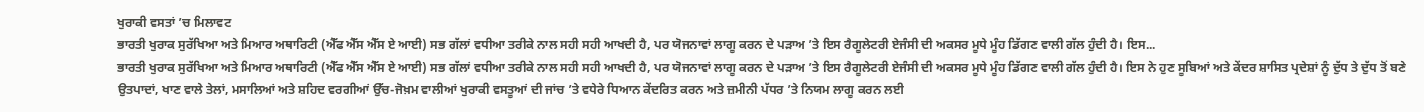ਖੁਰਾਕੀ ਵਸਤਾਂ ’ਚ ਮਿਲਾਵਟ
ਭਾਰਤੀ ਖੁਰਾਕ ਸੁਰੱਖਿਆ ਅਤੇ ਮਿਆਰ ਅਥਾਰਿਟੀ (ਐੱਫ ਐੱਸ ਐੱਸ ਏ ਆਈ) ਸਭ ਗੱਲਾਂ ਵਧੀਆ ਤਰੀਕੇ ਨਾਲ ਸਹੀ ਸਹੀ ਆਖਦੀ ਹੈ, ਪਰ ਯੋਜਨਾਵਾਂ ਲਾਗੂ ਕਰਨ ਦੇ ਪੜਾਅ ’ਤੇ ਇਸ ਰੈਗੂਲੇਟਰੀ ਏਜੰਸੀ ਦੀ ਅਕਸਰ ਮੂਧੇ ਮੂੰਹ ਡਿੱਗਣ ਵਾਲੀ ਗੱਲ ਹੁੰਦੀ ਹੈ। ਇਸ...
ਭਾਰਤੀ ਖੁਰਾਕ ਸੁਰੱਖਿਆ ਅਤੇ ਮਿਆਰ ਅਥਾਰਿਟੀ (ਐੱਫ ਐੱਸ ਐੱਸ ਏ ਆਈ) ਸਭ ਗੱਲਾਂ ਵਧੀਆ ਤਰੀਕੇ ਨਾਲ ਸਹੀ ਸਹੀ ਆਖਦੀ ਹੈ, ਪਰ ਯੋਜਨਾਵਾਂ ਲਾਗੂ ਕਰਨ ਦੇ ਪੜਾਅ ’ਤੇ ਇਸ ਰੈਗੂਲੇਟਰੀ ਏਜੰਸੀ ਦੀ ਅਕਸਰ ਮੂਧੇ ਮੂੰਹ ਡਿੱਗਣ ਵਾਲੀ ਗੱਲ ਹੁੰਦੀ ਹੈ। ਇਸ ਨੇ ਹੁਣ ਸੂਬਿਆਂ ਅਤੇ ਕੇਂਦਰ ਸ਼ਾਸਿਤ ਪ੍ਰਦੇਸ਼ਾਂ ਨੂੰ ਦੁੱਧ ਤੇ ਦੁੱਧ ਤੋਂ ਬਣੇ ਉਤਪਾਦਾਂ, ਖਾਣ ਵਾਲੇ ਤੇਲਾਂ, ਮਸਾਲਿਆਂ ਅਤੇ ਸ਼ਹਿਦ ਵਰਗੀਆਂ ਉੱਚ-ਜੋਖ਼ਮ ਵਾਲੀਆਂ ਖੁਰਾਕੀ ਵਸਤੂਆਂ ਦੀ ਜਾਂਚ ’ਤੇ ਵਧੇਰੇ ਧਿਆਨ ਕੇਂਦਰਿਤ ਕਰਨ ਅਤੇ ਜ਼ਮੀਨੀ ਪੱਧਰ ’ਤੇ ਨਿਯਮ ਲਾਗੂ ਕਰਨ ਲਈ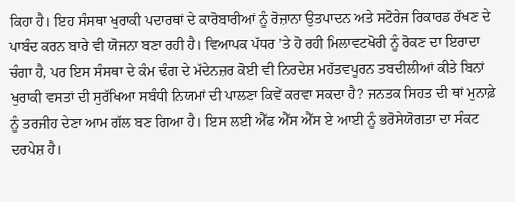ਕਿਹਾ ਹੈ। ਇਹ ਸੰਸਥਾ ਖੁਰਾਕੀ ਪਦਾਰਥਾਂ ਦੇ ਕਾਰੋਬਾਰੀਆਂ ਨੂੰ ਰੋਜ਼ਾਨਾ ਉਤਪਾਦਨ ਅਤੇ ਸਟੋਰੇਜ ਰਿਕਾਰਡ ਰੱਖਣ ਦੇ ਪਾਬੰਦ ਕਰਨ ਬਾਰੇ ਵੀ ਯੋਜਨਾ ਬਣਾ ਰਹੀ ਹੈ। ਵਿਆਪਕ ਪੱਧਰ ’ਤੇ ਹੋ ਰਹੀ ਮਿਲਾਵਟਖੋਰੀ ਨੂੰ ਰੋਕਣ ਦਾ ਇਰਾਦਾ ਚੰਗਾ ਹੈ, ਪਰ ਇਸ ਸੰਸਥਾ ਦੇ ਕੰਮ ਢੰਗ ਦੇ ਮੱਦੇਨਜ਼ਰ ਕੋਈ ਵੀ ਨਿਰਦੇਸ਼ ਮਹੱਤਵਪੂਰਨ ਤਬਦੀਲੀਆਂ ਕੀਤੇ ਬਿਨਾਂ ਖੁਰਾਕੀ ਵਸਤਾਂ ਦੀ ਸੁਰੱਖਿਆ ਸਬੰਧੀ ਨਿਯਮਾਂ ਦੀ ਪਾਲਣਾ ਕਿਵੇਂ ਕਰਵਾ ਸਕਦਾ ਹੈ? ਜਨਤਕ ਸਿਹਤ ਦੀ ਥਾਂ ਮੁਨਾਫ਼ੇ ਨੂੰ ਤਰਜੀਹ ਦੇਣਾ ਆਮ ਗੱਲ ਬਣ ਗਿਆ ਹੈ। ਇਸ ਲਈ ਐੱਫ ਐੱਸ ਐੱਸ ਏ ਆਈ ਨੂੰ ਭਰੋਸੇਯੋਗਤਾ ਦਾ ਸੰਕਟ ਦਰਪੇਸ਼ ਹੈ।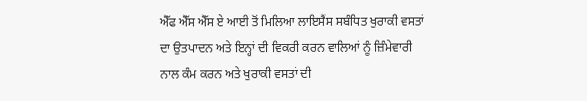ਐੱਫ ਐੱਸ ਐੱਸ ਏ ਆਈ ਤੋਂ ਮਿਲਿਆ ਲਾਇਸੈਂਸ ਸਬੰਧਿਤ ਖੁਰਾਕੀ ਵਸਤਾਂ ਦਾ ਉਤਪਾਦਨ ਅਤੇ ਇਨ੍ਹਾਂ ਦੀ ਵਿਕਰੀ ਕਰਨ ਵਾਲਿਆਂ ਨੂੰ ਜ਼ਿੰਮੇਵਾਰੀ ਨਾਲ ਕੰਮ ਕਰਨ ਅਤੇ ਖੁਰਾਕੀ ਵਸਤਾਂ ਦੀ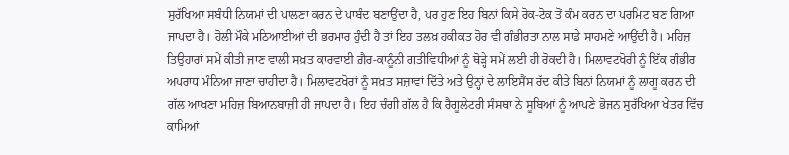ਸੁਰੱਖਿਆ ਸਬੰਧੀ ਨਿਯਮਾਂ ਦੀ ਪਾਲਣਾ ਕਰਨ ਦੇ ਪਾਬੰਦ ਬਣਾਉਂਦਾ ਹੈ, ਪਰ ਹੁਣ ਇਹ ਬਿਨਾਂ ਕਿਸੇ ਰੋਕ-ਟੋਕ ਤੋਂ ਕੰਮ ਕਰਨ ਦਾ ਪਰਮਿਟ ਬਣ ਗਿਆ ਜਾਪਦਾ ਹੈ। ਹੋਲੀ ਮੌਕੇ ਮਠਿਆਈਆਂ ਦੀ ਭਰਮਾਰ ਹੁੰਦੀ ਹੈ ਤਾਂ ਇਹ ਤਲਖ਼ ਹਕੀਕਤ ਹੋਰ ਵੀ ਗੰਭੀਰਤਾ ਨਾਲ ਸਾਡੇ ਸਾਹਮਣੇ ਆਉਂਦੀ ਹੈ। ਮਹਿਜ਼ ਤਿਉਹਾਰਾਂ ਸਮੇਂ ਕੀਤੀ ਜਾਣ ਵਾਲੀ ਸਖ਼ਤ ਕਾਰਵਾਈ ਗ਼ੈਰ-ਕਾਨੂੰਨੀ ਗਤੀਵਿਧੀਆਂ ਨੂੰ ਥੋੜ੍ਹੇ ਸਮੇਂ ਲਈ ਹੀ ਰੋਕਦੀ ਹੈ। ਮਿਲਾਵਟਖੋਰੀ ਨੂੰ ਇੱਕ ਗੰਭੀਰ ਅਪਰਾਧ ਮੰਨਿਆ ਜਾਣਾ ਚਾਹੀਦਾ ਹੈ। ਮਿਲਾਵਟਖੋਰਾਂ ਨੂੰ ਸਖ਼ਤ ਸਜ਼ਾਵਾਂ ਦਿੱਤੇ ਅਤੇ ਉਨ੍ਹਾਂ ਦੇ ਲਾਇਸੈਂਸ ਰੱਦ ਕੀਤੇ ਬਿਨਾਂ ਨਿਯਮਾਂ ਨੂੰ ਲਾਗੂ ਕਰਨ ਦੀ ਗੱਲ ਆਖਣਾ ਮਹਿਜ਼ ਬਿਆਨਬਾਜ਼ੀ ਹੀ ਜਾਪਦਾ ਹੈ। ਇਹ ਚੰਗੀ ਗੱਲ ਹੈ ਕਿ ਰੈਗੂਲੇਟਰੀ ਸੰਸਥਾ ਨੇ ਸੂਬਿਆਂ ਨੂੰ ਆਪਣੇ ਭੋਜਨ ਸੁਰੱਖਿਆ ਖੇਤਰ ਵਿੱਚ ਕਾਮਿਆਂ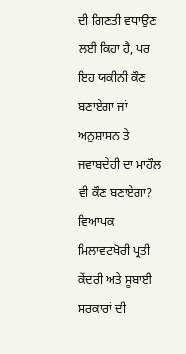ਦੀ ਗਿਣਤੀ ਵਧਾਉਣ ਲਈ ਕਿਹਾ ਹੈ, ਪਰ ਇਹ ਯਕੀਨੀ ਕੌਣ ਬਣਾਏਗਾ ਜਾਂ ਅਨੁਸ਼ਾਸਨ ਤੇ ਜਵਾਬਦੇਹੀ ਦਾ ਮਾਹੌਲ ਵੀ ਕੌਣ ਬਣਾਏਗਾ?
ਵਿਆਪਕ ਮਿਲਾਵਟਖੋਰੀ ਪ੍ਰਤੀ ਕੇਂਦਰੀ ਅਤੇ ਸੂਬਾਈ ਸਰਕਾਰਾਂ ਦੀ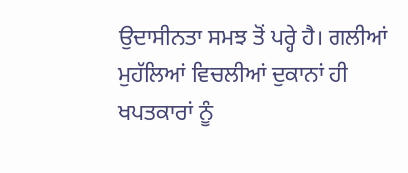ਉਦਾਸੀਨਤਾ ਸਮਝ ਤੋਂ ਪਰ੍ਹੇ ਹੈ। ਗਲੀਆਂ ਮੁਹੱਲਿਆਂ ਵਿਚਲੀਆਂ ਦੁਕਾਨਾਂ ਹੀ ਖਪਤਕਾਰਾਂ ਨੂੰ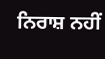ਨਿਰਾਸ਼ ਨਹੀਂ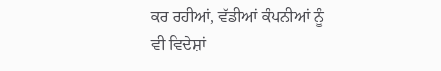ਕਰ ਰਹੀਆਂ, ਵੱਡੀਆਂ ਕੰਪਨੀਆਂ ਨੂੰ ਵੀ ਵਿਦੇਸ਼ਾਂ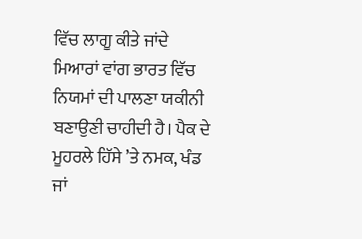ਵਿੱਚ ਲਾਗੂ ਕੀਤੇ ਜਾਂਦੇ ਮਿਆਰਾਂ ਵਾਂਗ ਭਾਰਤ ਵਿੱਚ ਨਿਯਮਾਂ ਦੀ ਪਾਲਣਾ ਯਕੀਨੀ ਬਣਾਉਣੀ ਚਾਹੀਦੀ ਹੈ। ਪੈਕ ਦੇ ਮੂਹਰਲੇ ਹਿੱਸੇ ’ਤੇ ਨਮਕ, ਖੰਡ ਜਾਂ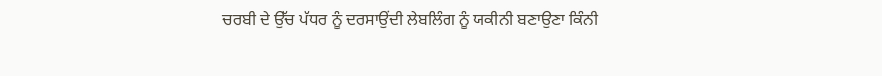ਚਰਬੀ ਦੇ ਉੱਚ ਪੱਧਰ ਨੂੰ ਦਰਸਾਉਂਦੀ ਲੇਬਲਿੰਗ ਨੂੰ ਯਕੀਨੀ ਬਣਾਉਣਾ ਕਿੰਨੀ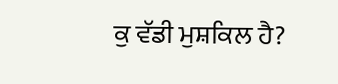ਕੁ ਵੱਡੀ ਮੁਸ਼ਕਿਲ ਹੈ?